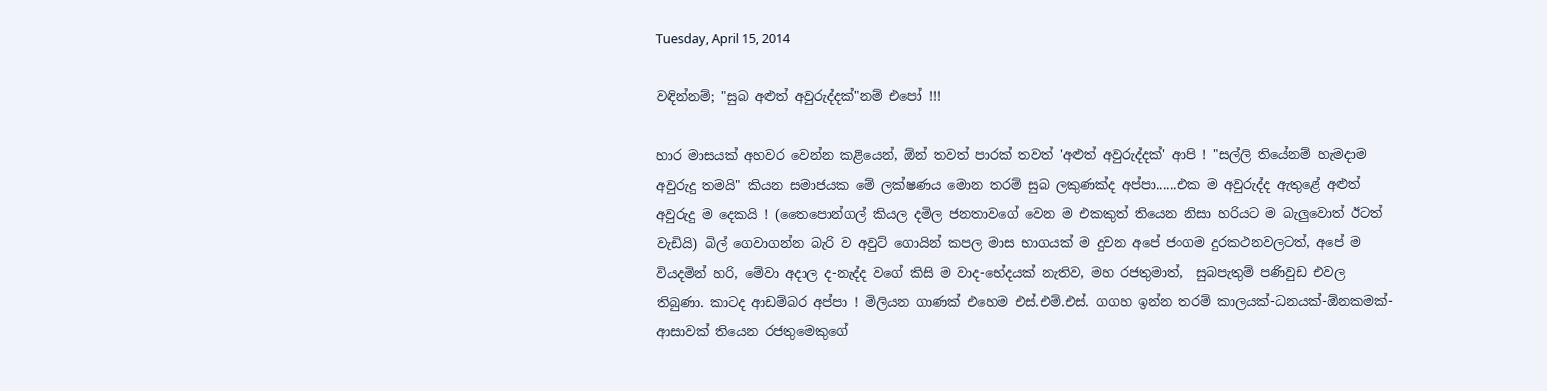Tuesday, April 15, 2014

වඳින්නම්; "සුබ අළුත් අවුරුද්දක්"නම් එපෝ !!!

හාර මාසයක් අහවර වෙන්න කළියෙන්, ඕන් තවත් පාරක් තවත් 'අළුත් අවුරුද්දක්' ආපි ! "සල්ලි තියේනම් හැමදාම අවුරුදු තමයි" කියන සමාජයක මේ ලක්ෂණය මොන තරම් සුබ ලකුණක්ද අප්පා......එක ම අවුරුද්ද ඇතුළේ අළුත් අවුරුදු ම දෙකයි ! (තෛපොන්ගල් කියල දමිල ජනතාවගේ වෙන ම එකකුත් තියෙන නිසා හරියට ම බැලුවොත් ඊටත් වැඩියි) බිල් ගෙවාගන්න බැරි ව අවුට් ගොයින් කපල මාස භාගයක් ම දුවන අපේ ජංගම දුරකථනවලටත්, අපේ ම වියදමින් හරි, මේවා අදාල ද-නැද්ද වගේ කිසි ම වාද-භේදයක් නැතිව, මහ රජතුමාත්,  සුබපැතුම් පණිවුඩ එවල තිබුණා. කාටද ආඩම්බර අප්පා ! මිලියන ගාණක් එහෙම එස්.එම්.එස්. ගගහ ඉන්න තරම් කාලයක්-ධනයක්-ඕනකමක්-ආසාවක් තියෙන රජතුමෙකුගේ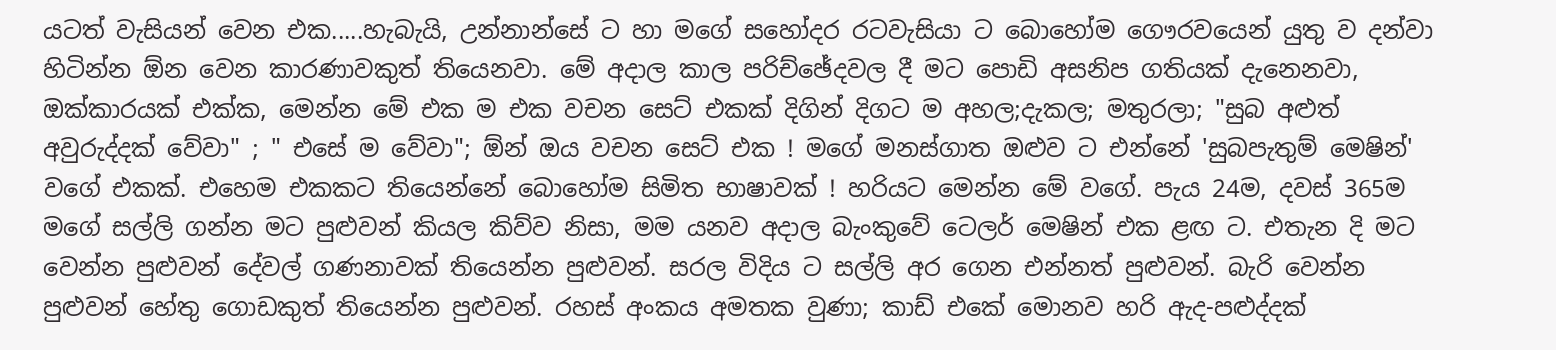යටත් වැසියන් වෙන එක.....හැබැයි, උන්නාන්සේ ට හා මගේ සහෝදර රටවැසියා ට බොහෝම ගෞරවයෙන් යුතු ව දන්වා හිටින්න ඕන වෙන කාරණාවකුත් තියෙනවා. මේ අදාල කාල පරිච්ඡේදවල දී මට පොඩි අසනිප ගතියක් දැනෙනවා, ඔක්කාරයක් එක්ක, මෙන්න මේ එක ම එක වචන සෙට් එකක් දිගින් දිගට ම අහල;දැකල; මතුරලා; "සුබ අළුත් අවුරුද්දක් වේවා" ; " එසේ ම වේවා"; ඕන් ඔය වචන සෙට් එක ! මගේ මනස්ගාත ඔළුව ට එන්නේ 'සුබපැතුම් මෙෂින්' වගේ එකක්. එහෙම එකකට තියෙන්නේ බොහෝම සිමිත භාෂාවක් ! හරියට මෙන්න මේ වගේ. පැය 24ම, දවස් 365ම මගේ සල්ලි ගන්න මට පුළුවන් කියල කිව්ව නිසා, මම යනව අදාල බැංකුවේ ටෙලර් මෙෂින් එක ළඟ ට. එතැන දි මට වෙන්න පුළුවන් දේවල් ගණනාවක් තියෙන්න පුළුවන්. සරල විදිය ට සල්ලි අර ගෙන එන්නත් පුළුවන්. බැරි වෙන්න පුළුවන් හේතු ගොඩකුත් තියෙන්න පුළුවන්. රහස් අංකය අමතක වුණා; කාඩ් එකේ මොනව හරි ඇද-පළුද්දක්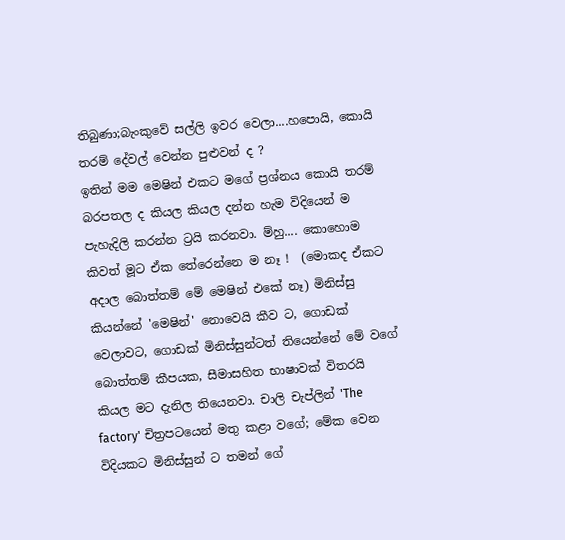තිබුණා;බැංකුවේ සල්ලි ඉවර වෙලා....හපොයි, කොයි තරම් දේවල් වෙන්න පුළුවන් ද ?
ඉතින් මම මෙෂින් එකට මගේ ප්‍රශ්නය කොයි තරම් බරපතල ද කියල කියල දන්න හැම විදියෙන් ම පැහැදිලි කරන්න ට්‍රයි කරනවා. ම්හු.... කොහොම කිවත් මූට ඒක තේරෙන්නෙ ම නෑ !  (මොකද ඒකට අදාල බොත්තම් මේ මෙෂින් එ‍කේ නෑ) මිනිස්සු කියන්නේ 'මෙෂින්' නොවෙයි කීව ට, ගොඩක් වෙලාවට, ගොඩක් මිනිස්සුන්ටත් තියෙන්නේ මේ වගේ බොත්තම් කීපයක, සීමාසහිත භාෂාවක් විතරයි කියල මට දැනිල තියෙනවා. චාලි චැප්ලින් 'The factory' චිත්‍රපටයෙන් මතු කළා වගේ; මේක වෙන විදියකට මිනිස්සුන් ට තමන් ගේ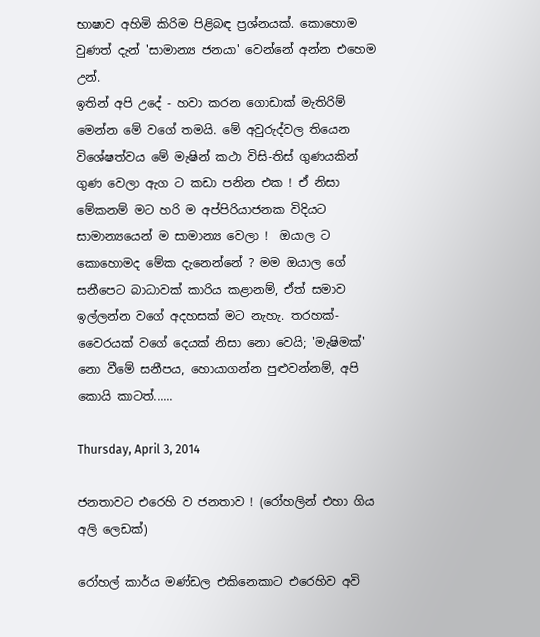භාෂාව අහිමි කිරිම පිළිබඳ ප්‍රශ්නයක්. කොහොම වුණත් දැන් 'සාමාන්‍ය ජනයා' වෙන්නේ අන්න එහෙම උන්.
ඉතින් අපි උදේ - හවා කරන ගොඩාක් මැතිරිම් මෙන්න මේ වගේ තමයි. මේ අවුරුද්වල තියෙන විශේෂත්වය මේ මැෂින් කථා විසි-තිස් ගුණයකින් ගුණ වෙලා ඇග ට කඩා පනින එක ! ඒ නිසා මේකනම් මට හරි ම අප්පිරියාජනක විදියට සාමාන්‍යයෙන් ම සාමාන්‍ය වෙලා !  ඔයාල ට කොහොමද මේක දැනෙන්නේ ? මම ඔයාල ගේ සනීපෙට බාධාවක් කාරිය කළානම්, ඒත් සමාව ඉල්ලන්න වගේ අදහසක් මට නැහැ. තරහක්-වෛරයක් වගේ දෙයක් නිසා‍ නො වෙයි; 'මැෂිමක්' නො වීමේ සනීපය, හොයාගන්න පුළුවන්නම්, අපි කොයි කාටත්......

Thursday, April 3, 2014

ජනතාවට එරෙහි ව ජනතාව ! (රෝහලින් එහා ගිය අලි ලෙඩක්)

රෝහල් කාර්ය මණ්ඩල එකිනෙකාට එරෙහිව අවි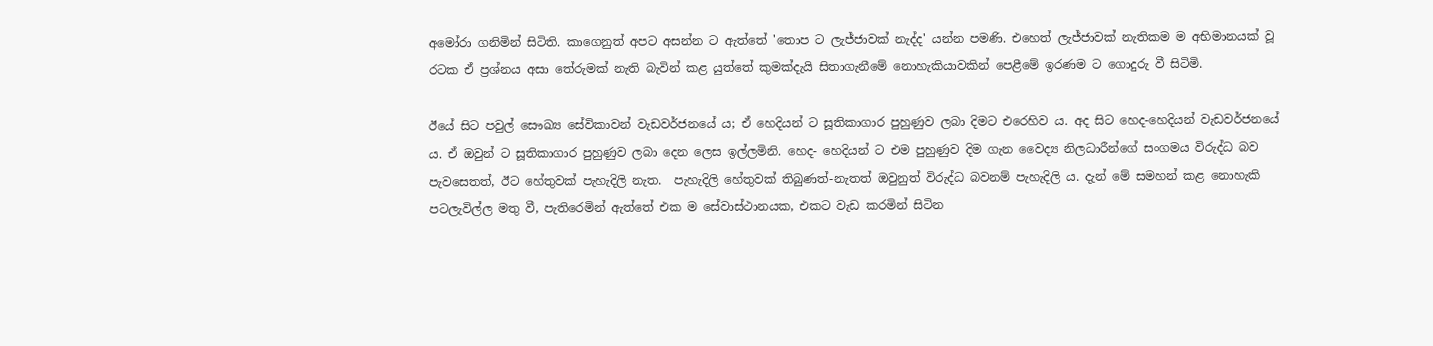අමෝරා ගනිමින් සිටිති. කාගෙනුත් අපට අසන්න ට ඇත්තේ 'තොප ට ලැජ්ජාවක් නැද්ද' යන්න පමණි. එහෙත් ලැජ්ජාවක් නැතිකම ම අභිමානයක් වූ රටක ඒ ප්‍රශ්නය අසා තේරුමක් නැති බැවින් කළ යුත්තේ කුමක්දැයි සිතාගැනීමේ නොහැකියාවකින් පෙළීමේ ඉරණම ට ගොදුරු වී සිටිමි.

ඊයේ සිට පවුල් සෞඛ්‍ය සේවිකාවන් වැඩවර්ජනයේ ය; ඒ හෙදියන් ට සූතිකාගාර පුහුණුව ලබා දිමට එරෙහිව ය. අද සිට හෙද-හෙදියන් වැඩවර්ජනයේ ය. ඒ ඔවුන් ට සූතිකාගාර පුහුණුව ලබා දෙන ලෙස ඉල්ලමිනි. හෙද- හෙදියන් ට එම පුහුණුව දිම ගැන වෛද්‍ය නිලධාරීන්ගේ සංගමය විරුද්ධ බව පැවසෙතත්, ඊට හේතුවක් පැහැදිලි නැත.  පැහැදිලි හේතුවක් තිබුණත්-නැතත් ඔවුනුත් විරුද්ධ බවනම් පැහැදිලි ය. දැන් මේ සමහන් කළ නොහැකි පටලැවිල්ල මතු වී, පැතිරෙමින් ඇත්තේ එක ම සේවාස්ථානයක, එකට වැඩ කරමින් සිටින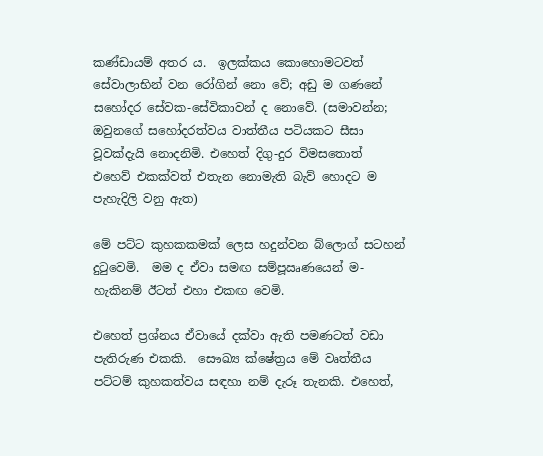කණ්ඩායම් අතර ය.  ඉලක්කය කොහොමටවත් සේවාලාභින් වන රෝගින් නො වේ; අඩු ම ගණනේ සහෝදර සේවක-සේවිකාවන් ද නොවේ. (සමාවන්න; ඔවුනගේ සහෝදරත්වය වාත්තීය පටියකට සීසා වූවක්දැයි නොදනිමි. එහෙත් දිගු-දුර විමසතොත් එහෙව් එකක්වත් එතැන නොමැති බැව් හොදට ම පැහැදිලි වනු ඇත)

මේ පට්ට කුහකකමක් ලෙස හදුන්වන බ්ලොග් සටහන් දුටුවෙමි.  මම ද ඒවා සමඟ සම්පූඍණයෙන් ම- හැකිනම් ඊටත් එහා එකඟ වෙමි.

එහෙත් ප්‍රශ්නය ඒවායේ දක්වා ඇති පමණටත් වඩා පැතිරුණ එකකි.  සෞඛ්‍ය ක්ෂේත්‍රය මේ වෘත්තීය පට්ටම් කුහකත්වය සඳහා නම් දැරූ තැනකි. එහෙත්,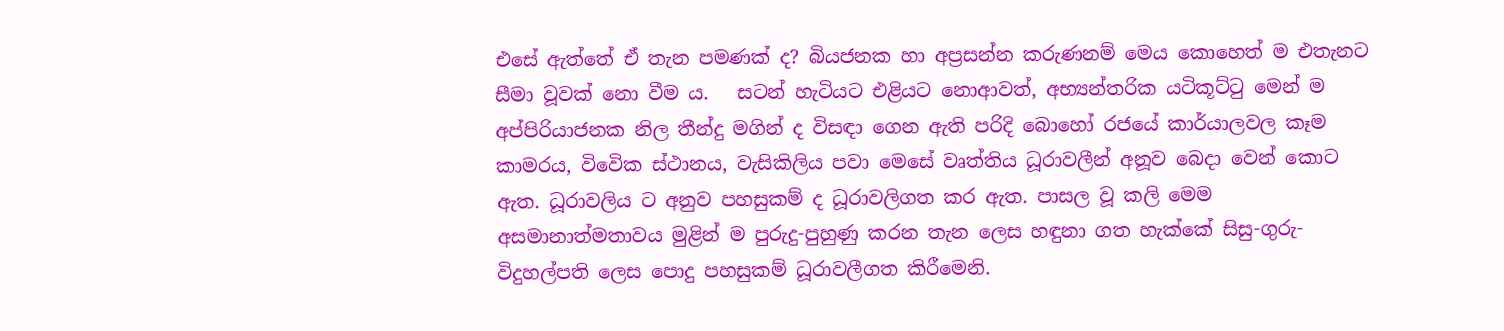එසේ ඇත්තේ ඒ තැන පමණක් ද? බියජනක හා අප්‍රසන්න කරුණනම් මෙය කොහෙත් ම එතැනට සීමා වූවක් නො වීම ය.   සටන් හැටියට එළියට නොආවත්, අභ්‍යන්තරික යටිකූට්ටු මෙන් ම අප්පිරියාජනක නිල තීන්දු මගින් ද විසඳා ගෙන ඇති පරිදි බොහෝ රජයේ කාර්යාලවල කෑම කාමරය, විවෙික ස්ථානය, වැසිකිලිය පවා මෙසේ වෘත්තිය ධූරාවලීන් අනූව බෙදා වෙන් කොට ඇත. ධූරාවලිය ට අනුව පහසුකම් ද ධූරාවලිගත කර ඇත. පාසල වූ කලි මෙම අසමානාත්මතාවය මුළින් ම පුරුදු-පුහුණු කරන තැන ලෙස හඳුනා ගත හැක්කේ සිසු-ගුරු-විදුහල්පති ලෙස පොදු පහසුකම් ධූරාවලීගත කිරීමෙනි.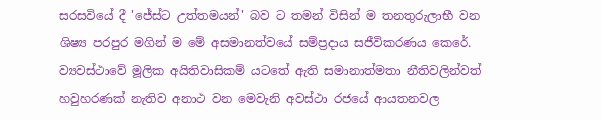සරසවියේ දී 'ජේස්ට උත්තමයන්' බව ට තමන් විසින් ම තනතුරුලාභී වන ශිෂ්‍ය පරපුර මගින් ම මේ අසමානත්වයේ සම්ප්‍රදාය සජීවිකරණය කෙරේ.  ව්‍යවස්ථාවේ මූලික අයිතිවාසිකම් යටතේ ඇති සමානාත්මතා නීතිවලින්වත් හවුහරණක් නැතිව අනාථ වන මෙවැනි අවස්ථා රජයේ ආයතනවල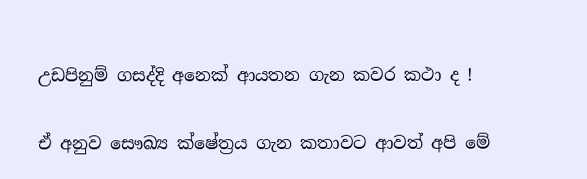උඩපිනුම් ගසද්දි අනෙක් ආයතන ගැන කවර කථා ද !

ඒ අනුව සෞඛ්‍ය ක්ෂේත්‍රය ගැන කතාවට ආවත් අපි මේ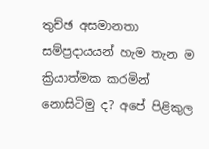තුච්ඡ අසමානතා සම්ප්‍රදායයන් හැම තැන ම ක්‍රියාත්මක කරමින් නොසිටිමු ද? අපේ පිළිකුල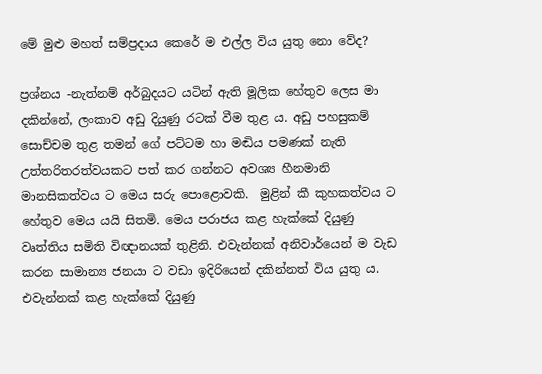මේ මුළු මහත් සම්ප්‍රදාය කෙරේ ම එල්ල විය යුතු නො වේද?

ප්‍රශ්නය -නැත්නම් අර්බුදයට යටින් ඇති මූලික හේතුව ලෙස මා දකින්නේ, ලංකාව අඩු දියුණු රටක් වීම තුළ ය. අඩු පහසුකම් සොච්චම තුළ තමන් ගේ පට්ටම හා මඬිය පමණක් නැති උත්තරිතරත්වයකට පත් කර ගන්නට අවශ්‍ය හීනමානි මානසිකත්වය ට මෙය සරු පොළොවකි.  මුළින් කී කුහකත්වය ට හේතුව මෙය යයි සිතමි. මෙය පරාජය කළ හැක්කේ දියුණු වෘත්තිය සමිති විඥානයක් තුළිනි. එවැන්නක් අනිවාර්යෙන් ම වැඩ කරන සාමාන්‍ය ජනයා ට වඩා ඉදිරියෙන් දකින්නත් විය යුතු ය. එවැන්නක් කළ හැක්කේ දියුණු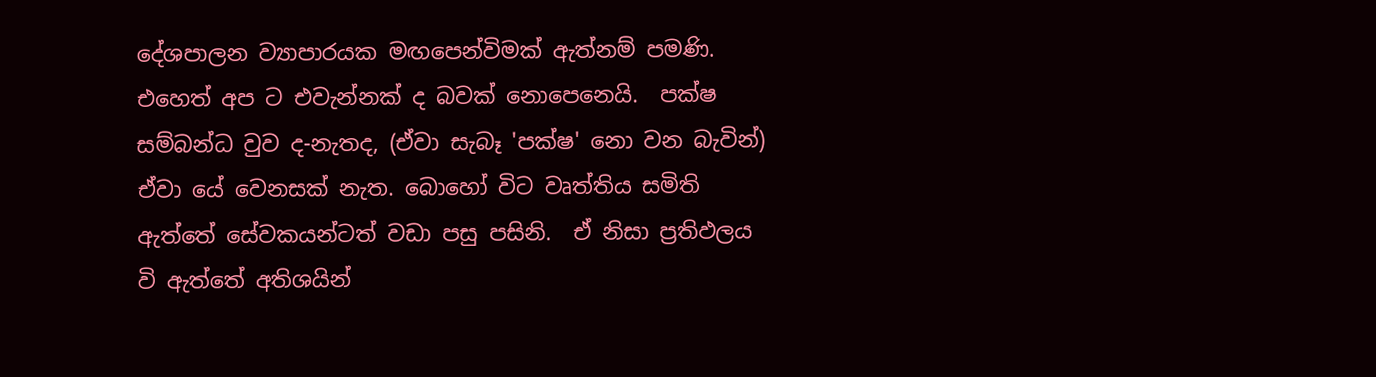දේශපාලන ව්‍යාපාරයක මඟපෙන්විමක් ඇත්නම් පමණි. එහෙත් අප ට එවැන්නක් ද බවක් නොපෙනෙයි.  පක්ෂ සම්බන්ධ වුව ද-නැතද, (ඒවා සැබෑ 'පක්ෂ' නො වන බැවින්) ඒවා යේ වෙනසක් නැත. බොහෝ විට වෘත්තිය සමිති ඇත්තේ සේවකයන්ටත් වඩා පසු පසිනි.  ඒ නිසා ප්‍රතිඵලය වි ඇත්තේ අතිශයින්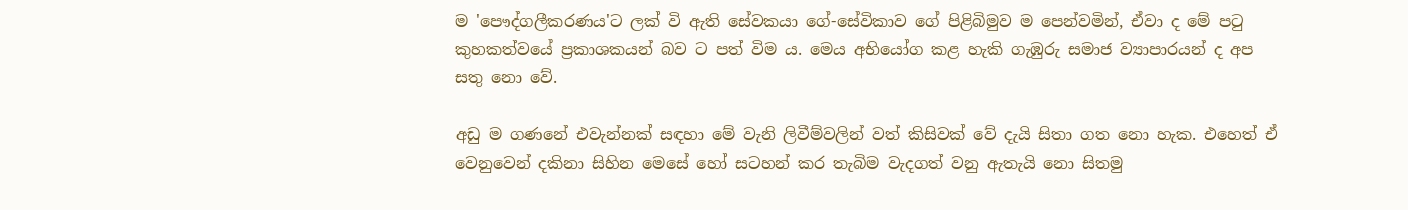ම ‍'පෞද්ගලීකරණය'ට ලක් වි ඇති සේවකයා ගේ-සේවිකාව ගේ පිළිබිමුව ම පෙන්වමින්, ඒවා ද මේ පටු කුහකත්වයේ ප්‍රකාශකයන් බව ට පත් විම ය. මෙය අභියෝග කළ හැකි ගැඹුරු සමාජ ව්‍යාපාරයන් ද අප සතු නො වේ.

අඩු ම ගණනේ එවැන්නක් සඳහා මේ වැනි ලිවීම්වලින් වත් කිසිවක් වේ දැයි සිතා ගත නො හැක. එහෙත් ඒ වෙනුවෙන් දකිනා සිහින මෙසේ හෝ සටහන් කර තැබිම වැදගත් වනු ඇතැයි නො සිතමු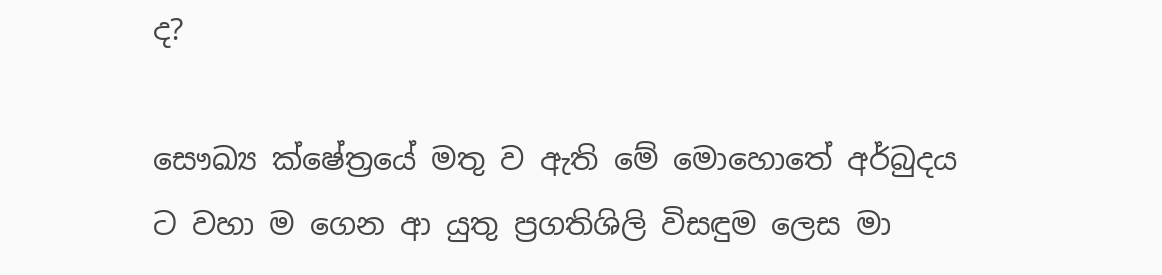ද?

සෞඛ්‍ය ක්ෂේත්‍රයේ මතු ව ඇති මේ මොහොතේ අර්බුදය ට වහා ම ගෙන ආ යුතු ප්‍රගතිශිලි විසඳුම ලෙස මා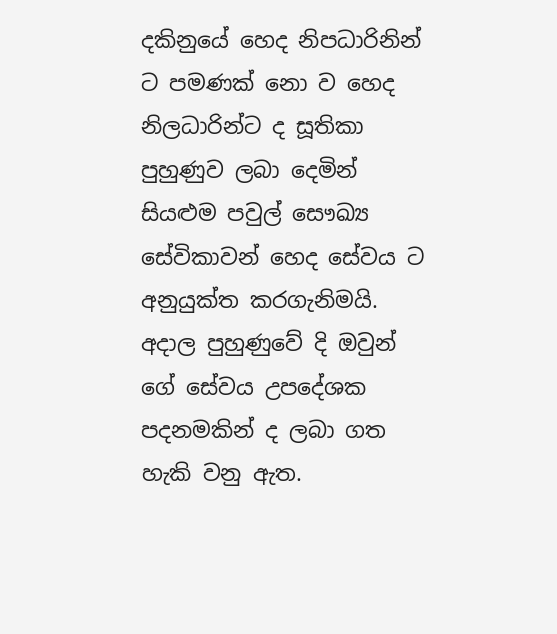දකිනුයේ හෙද නිපධාරිනින් ට පමණක් නො ව හෙද නිලධාරින්ට ද සූතිකා පුහුණුව ලබා දෙමින් සියළුම පවුල් සෞඛ්‍ය සේවිකාවන් හෙද සේවය ට අනුයුක්ත කරගැනිමයි. අදාල පුහුණුවේ දි ඔවුන් ගේ සේවය උපදේශක පදනමකින් ද ලබා ගත හැකි වනු ඇත.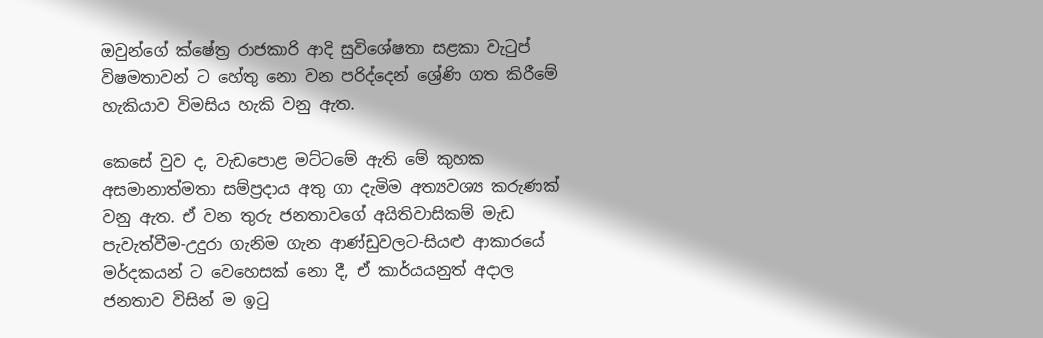ඔවුන්ගේ ක්ෂේත්‍ර රාජකාරි ආදි සුවිශේෂතා සළකා වැටුප් විෂමතාවන් ට හේතු නො වන පරිද්දෙන් ශ්‍රේණි ගත කිරීමේ හැකියාව විමසිය හැකි වනු ඇත.

කෙසේ වුව ද, වැඩපොළ මට්ටමේ ඇති මේ කුහක අසමානාත්මතා සම්ප්‍රදාය අතු ගා දැමිම අත්‍යවශ්‍ය කරුණක් වනු ඇත. ඒ වන තුරු ජනතාවගේ අයිතිවාසිකම් මැඩ පැවැත්වීම-උදුරා ගැනිම ගැන ආණ්ඩුවලට-සියළු ආකාරයේ මර්දකයන් ට වෙහෙසක් නො දී, ඒ කාර්යයනුත් අදාල ජනතාව විසින් ම ඉටු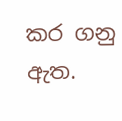කර ගනු ඇත.